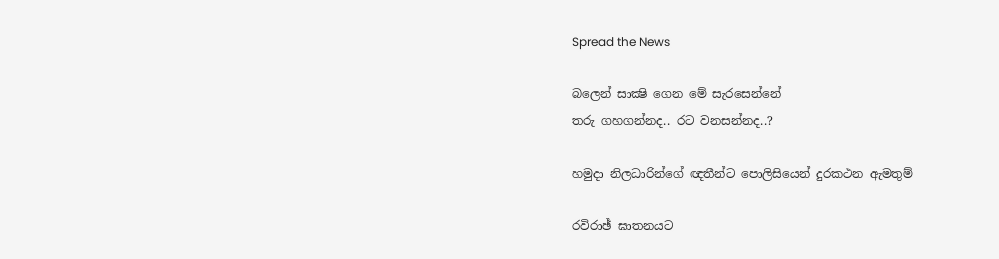Spread the News

බලෙන් සාක්‍ෂි ගෙන මේ සැරසෙන්නේ
තරු ගහගන්නද.. රට වනසන්නද..?

හමුදා නිලධාරින්ගේ ඥතීන්ට පොලිසියෙන් දුරකථන ඇමතුම්

රවිරාඡ් ඝාතනයට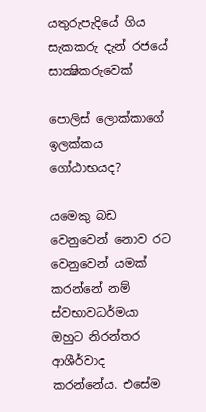යතුරුපැදියේ ගිය සැකකරු දැන් රජයේ සාක්‍ෂිකරුවෙක්‌

පොලිස්‌ ලොක්‌කාගේ ඉලක්‌කය ගෝඨාභයද?

යමෙකු බඩ වෙනුවෙන් නොව රට වෙනුවෙන් යමක්‌ කරන්නේ නම් ස්‌වභාවධර්මයා ඔහුට නිරන්තර ආශීර්වාද කරන්නේය. එසේම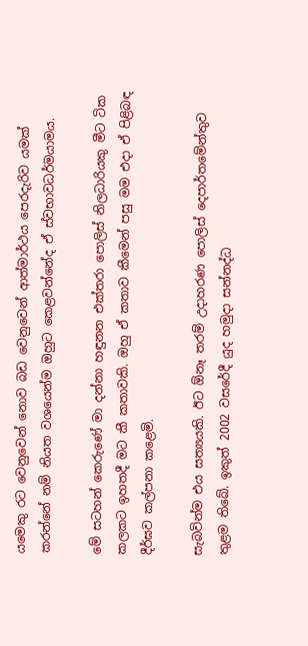යමෙකු රට වෙනුවෙන් නොව බඩ වෙනුවෙන් ආත්මාර්ථය පෙරදැරිව යමක්‌ කරන්නේ නම් නියත වශයෙන්ම ඔහුට කෙළවන්නේද ඒ ස්‌වභාවධර්මයාමය.

මේ සටහන් කෙරුණේ මා දන්නා හඳුනන එක්‌තරා පොලිස්‌ නිලධාරියකු මීට ටික කලකට ඉහතදී මට කී කතාවකි. ඔහු ඒ කතාව කීමෙන් පසු මම එදා ඒ පිළිබඳ දීර්ඝව කල්පනා කළෙමි.

සැබවින්ම එය සත්‍යයකි. ඊට ඕනෑ තරම් උදාහරණ පොලිස්‌ දෙපාර්තමේන්තුව තුළම තිබේ. ඉකුත් 2002 වසරේදී යුද හමුදා සන්නද්ධ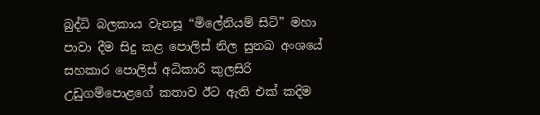බුද්ධි බලකාය වැනසූ “මිලේනියම් සිටි” මහා පාවා දීම සිදු කළ පොලිස්‌ නිල සුනඛ අංශයේ සහකාර පොලිස්‌ අධිකාරි කුලසිරි උඩුගම්පොළගේ කතාව ඊට ඇති එක්‌ කදිම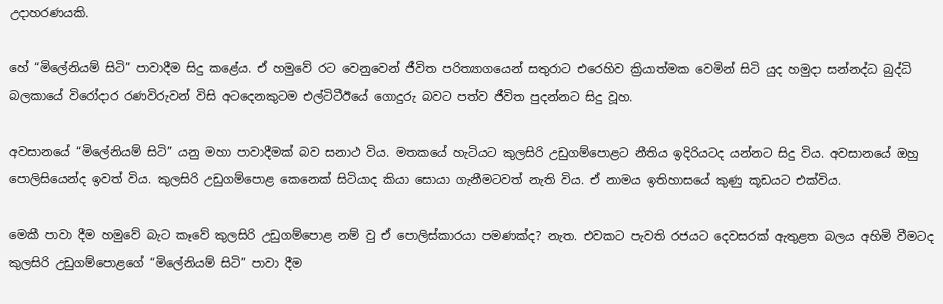උදාහරණයකි.

හේ “මිලේනියම් සිටි” පාවාදීම සිදු කළේය. ඒ හමුවේ රට වෙනුවෙන් ජීවිත පරිත්‍යාගයෙන් සතුරාට එරෙහිව ක්‍රියාත්මක වෙමින් සිටි යුද හමුදා සන්නද්ධ බුද්ධි බලකායේ විරෝදාර රණවිරුවන් විසි අටදෙනකුටම එල්ටිටීඊයේ ගොදුරු බවට පත්ව ජීවිත පුදන්නට සිදු වූහ.

අවසානයේ “මිලේනියම් සිටි” යනු මහා පාවාදීමක්‌ බව සනාථ විය. මතකයේ හැටියට කුලසිරි උඩුගම්පොළට නීතිය ඉදිරියටද යන්නට සිදු විය. අවසානයේ ඔහු පොලිසියෙන්ද ඉවත් විය. කුලසිරි උඩුගම්පොළ කෙනෙක්‌ සිටියාද කියා සොයා ගැනීමටවත් නැති විය. ඒ නාමය ඉතිහාසයේ කුණු කූඩයට එක්‌විය.

මෙකී පාවා දීම හමුවේ බැට කෑවේ කුලසිරි උඩුගම්පොළ නම් වු ඒ පොලිස්‌කාරයා පමණක්‌ද? නැත. එවකට පැවති රජයට දෙවසරක්‌ ඇතුළත බලය අහිමි වීමටද කුලසිරි උඩුගම්පොළගේ “මිලේනියම් සිටි” පාවා දීම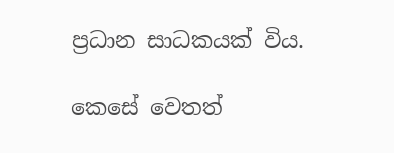ප්‍රධාන සාධකයක්‌ විය.

කෙසේ වෙතත්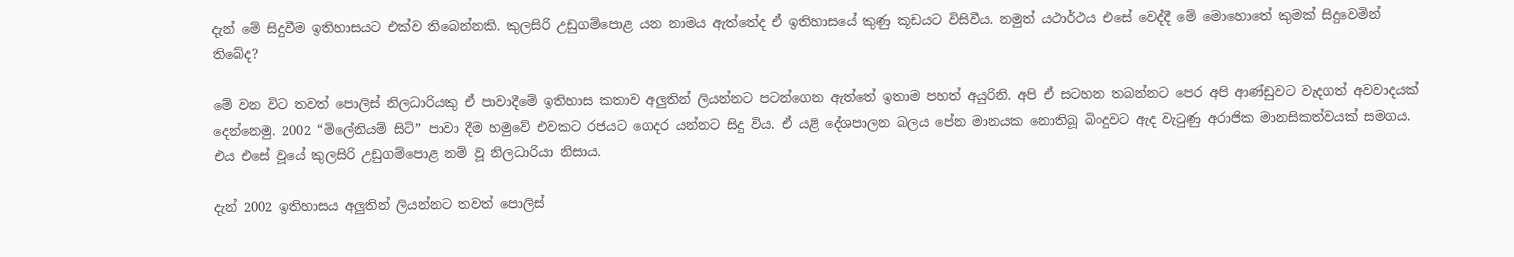දැන් මේ සිදුවීම ඉතිහාසයට එක්‌ව තිබෙන්නකි. කුලසිරි උඩුගම්පොළ යන නාමය ඇත්තේද ඒ ඉතිහාසයේ කුණු කූඩයට විසිවීය. නමුත් යථාර්ථය එසේ වෙද්දී මේ මොහොතේ කුමක්‌ සිදුවෙමින් තිබේද?

මේ වන විට තවත් පොලිස්‌ නිලධාරියකු ඒ පාවාදීමේ ඉතිහාස කතාව අලුතින් ලියන්නට පටන්ගෙන ඇත්තේ ඉතාම පහත් අයුරිනි. අපි ඒ සටහන තබන්නට පෙර අපි ආණ්‌ඩුවට වැදගත් අවවාදයක්‌ දෙන්නෙමු. 2002 “මිලේනියම් සිටි” පාවා දීම හමුවේ එවකට රජයට ගෙදර යන්නට සිදු විය. ඒ යළි දේශපාලන බලය පේන මානයක නොතිබූ බිංදුවට ඇද වැටුණු අරාජික මානසිකත්වයක්‌ සමගය. එය එසේ වූයේ කුලසිරි උඩුගම්පොළ නම් වූ නිලධාරියා නිසාය.

දැන් 2002 ඉතිහාසය අලුතින් ලියන්නට තවත් පොලිස්‌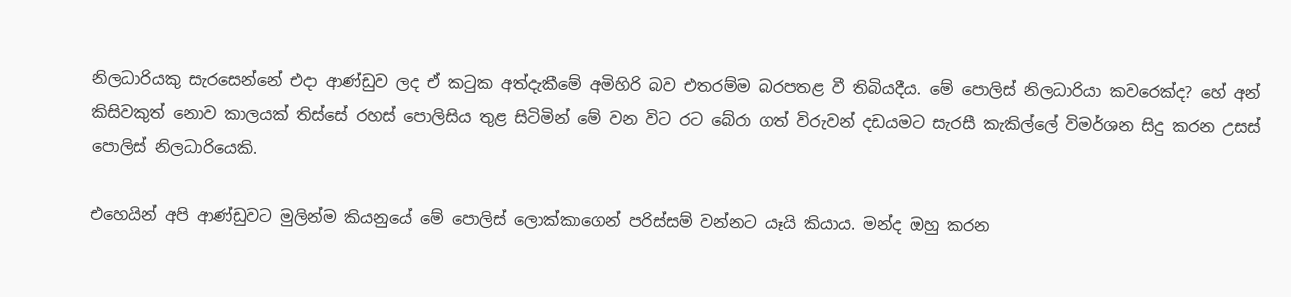නිලධාරියකු සැරසෙන්නේ එදා ආණ්‌ඩුව ලද ඒ කටුක අත්දැකීමේ අමිහිරි බව එතරම්ම බරපතළ වී තිබියදීය. මේ පොලිස්‌ නිලධාරියා කවරෙක්‌ද? හේ අන් කිසිවකුත් නොව කාලයක්‌ තිස්‌සේ රහස්‌ පොලිසිය තුළ සිටිමින් මේ වන විට රට බේරා ගත් විරුවන් දඩයමට සැරසී කැකිල්ලේ විමර්ශන සිදු කරන උසස්‌ පොලිස්‌ නිලධාරියෙකි.

එහෙයින් අපි ආණ්‌ඩුවට මුලින්ම කියනුයේ මේ පොලිස්‌ ලොක්‌කාගෙන් පරිස්‌සම් වන්නට යෑයි කියාය. මන්ද ඔහු කරන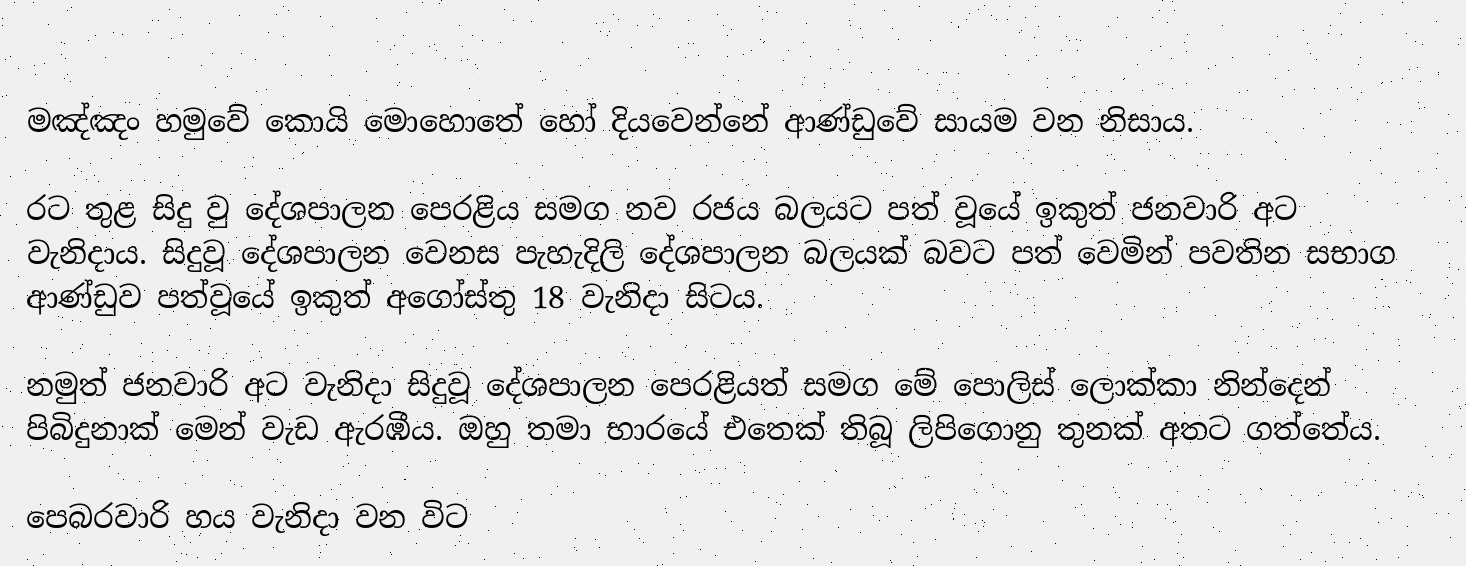මඤ්ඤං හමුවේ කොයි මොහොතේ හෝ දියවෙන්නේ ආණ්‌ඩුවේ සායම වන නිසාය.

රට තුළ සිදු වු දේශපාලන පෙරළිය සමග නව රජය බලයට පත් වූයේ ඉකුත් ජනවාරි අට වැනිදාය. සිදුවූ දේශපාලන වෙනස පැහැදිලි දේශපාලන බලයක්‌ බවට පත් වෙමින් පවතින සභාග ආණ්‌ඩුව පත්වූයේ ඉකුත් අගෝස්‌තු 18 වැනිදා සිටය.

නමුත් ජනවාරි අට වැනිදා සිදුවූ දේශපාලන පෙරළියත් සමග මේ පොලිස්‌ ලොක්‌කා නින්දෙන් පිබිදුනාක්‌ මෙන් වැඩ ඇරඹීය. ඔහු තමා භාරයේ එතෙක්‌ තිබූ ලිපිගොනු තුනක්‌ අතට ගත්තේය.

පෙබරවාරි හය වැනිදා වන විට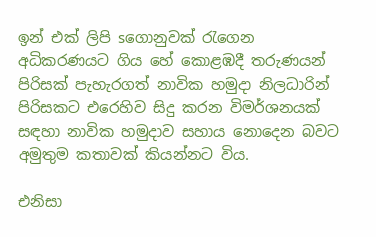ඉන් එක්‌ ලිපි sගොනුවක්‌ රැගෙන අධිකරණයට ගිය හේ කොළඹදී තරුණයන් පිරිසක්‌ පැහැරගත් නාවික හමුදා නිලධාරින් පිරිසකට එරෙහිව සිදු කරන විමර්ශනයක්‌ සඳහා නාවික හමුදාව සහාය නොදෙන බවට අමුතුම කතාවක්‌ කියන්නට විය.

එනිසා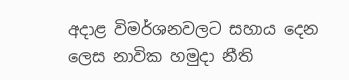අදාළ විමර්ශනවලට සහාය දෙන ලෙස නාවික හමුදා නීති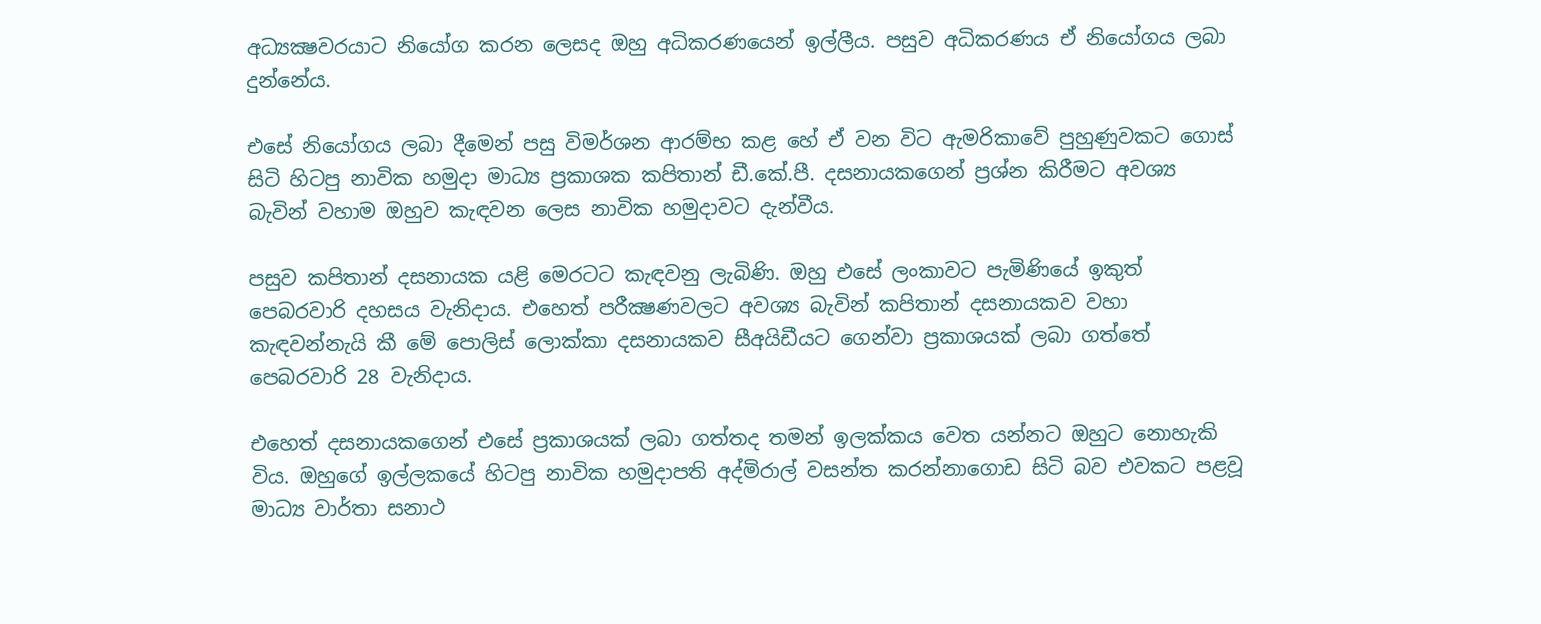අධ්‍යක්‍ෂවරයාට නියෝග කරන ලෙසද ඔහු අධිකරණයෙන් ඉල්ලීය. පසුව අධිකරණය ඒ නියෝගය ලබා දුන්නේය.

එසේ නියෝගය ලබා දීමෙන් පසු විමර්ශන ආරම්භ කළ හේ ඒ වන විට ඇමරිකාවේ පුහුණුවකට ගොස්‌ සිටි හිටපු නාවික හමුදා මාධ්‍ය ප්‍රකාශක කපිතාන් ඩී.කේ.පී. දසනායකගෙන් ප්‍රශ්න කිරීමට අවශ්‍ය බැවින් වහාම ඔහුව කැඳවන ලෙස නාවික හමුදාවට දැන්වීය.

පසුව කපිතාන් දසනායක යළි මෙරටට කැඳවනු ලැබිණි. ඔහු එසේ ලංකාවට පැමිණියේ ඉකුත් පෙබරවාරි දහසය වැනිදාය. එහෙත් පරීක්‍ෂණවලට අවශ්‍ය බැවින් කපිතාන් දසනායකව වහා කැඳවන්නැයි කී මේ පොලිස්‌ ලොක්‌කා දසනායකව සීඅයිඩීයට ගෙන්වා ප්‍රකාශයක්‌ ලබා ගත්තේ පෙබරවාරි 28 වැනිදාය.

එහෙත් දසනායකගෙන් එසේ ප්‍රකාශයක්‌ ලබා ගත්තද තමන් ඉලක්‌කය වෙත යන්නට ඔහුට නොහැකි විය. ඔහුගේ ඉල්ලකයේ හිටපු නාවික හමුදාපති අද්මිරාල් වසන්ත කරන්නාගොඩ සිටි බව එවකට පළවූ මාධ්‍ය වාර්තා සනාථ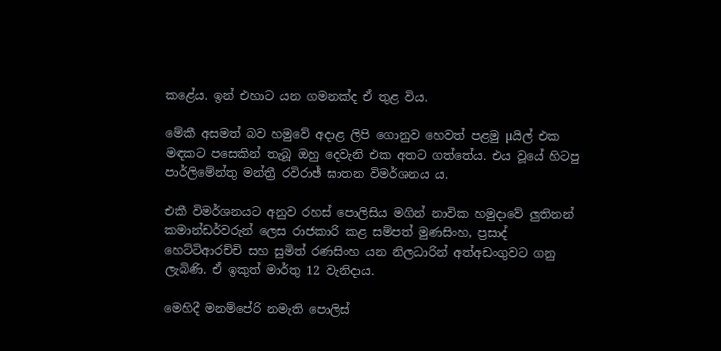කළේය. ඉන් එහාට යන ගමනක්‌ද ඒ තුළ විය.

මේකී අසමත් බව හමුවේ අදාළ ලිපි ගොනුව හෙවත් පළමු µයිල් එක මඳකට පසෙකින් තැබූ ඔහු දෙවැනි එක අතට ගත්තේය. එය වූයේ හිටපු පාර්ලිමේන්තු මන්ත්‍රී රවිරාඡ් ඝාතන විමර්ශනය ය.

එකී විමර්ශනයට අනුව රහස්‌ පොලිසිය මගින් නාවික හමුදාවේ ලුතිනන් කමාන්ඩර්වරුන් ලෙස රාජකාරි කළ සම්පත් මුණසිංහ, ප්‍රසාද් හෙට්‌ටිආරච්චි සහ සුමිත් රණසිංහ යන නිලධාරින් අත්අඩංගුවට ගනු ලැබිණි. ඒ ඉකුත් මාර්තු 12 වැනිදාය.

මෙහිදී මනම්පේරි නමැති පොලිස්‌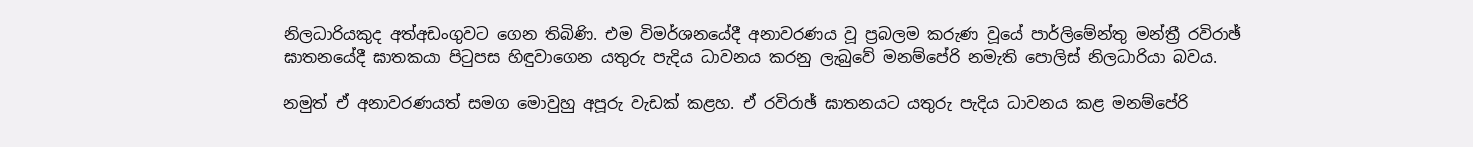නිලධාරියකුද අත්අඩංගුවට ගෙන තිබිණි. එම විමර්ශනයේදී අනාවරණය වූ ප්‍රබලම කරුණ වූයේ පාර්ලිමේන්තු මන්ත්‍රී රවිරාඡ් ඝාතනයේදී ඝාතකයා පිටුපස හිඳුවාගෙන යතුරු පැදිය ධාවනය කරනු ලැබුවේ මනම්පේරි නමැති පොලිස්‌ නිලධාරියා බවය.

නමුත් ඒ අනාවරණයත් සමග මොවුහු අපූරු වැඩක්‌ කළහ. ඒ රවිරාඡ් ඝාතනයට යතුරු පැදිය ධාවනය කළ මනම්පේරි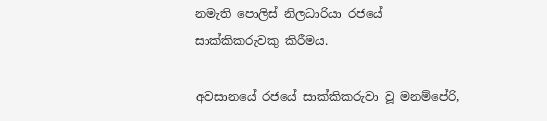නමැති පොලිස්‌ නිලධාරියා රජයේ සාක්‌කිකරුවකු කිරීමය.

අවසානයේ රජයේ සාක්‌කිකරුවා වූ මනම්පේරි,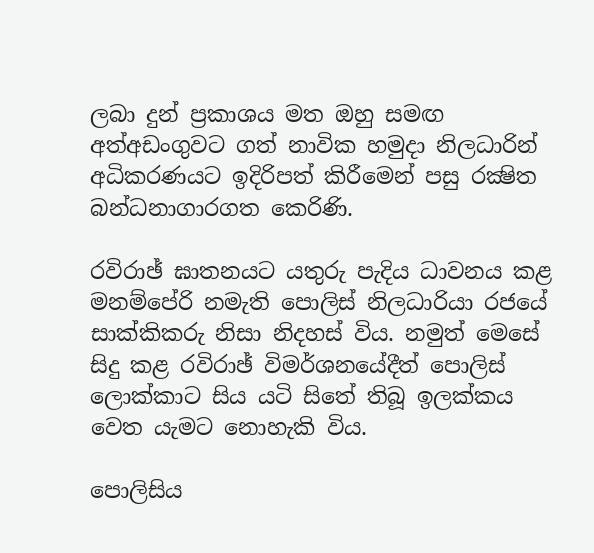ලබා දුන් ප්‍රකාශය මත ඔහු සමඟ අත්අඩංගුවට ගත් නාවික හමුදා නිලධාරින් අධිකරණයට ඉදිරිපත් කිරීමෙන් පසු රක්‍ෂිත බන්ධනාගාරගත කෙරිණි.

රවිරාඡ් ඝාතනයට යතුරු පැදිය ධාවනය කළ මනම්පේරි නමැති පොලිස්‌ නිලධාරියා රජයේ සාක්‌කිකරු නිසා නිදහස්‌ විය. නමුත් මෙසේ සිදු කළ රවිරාඡ් විමර්ශනයේදීත් පොලිස්‌ ලොක්‌කාට සිය යටි සිතේ තිබූ ඉලක්‌කය වෙත යැමට නොහැකි විය.

පොලිසිය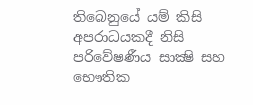තිබෙනුයේ යම් කිසි අපරාධයකදී නිසි පරිවේෂණීය සාක්‍ෂි සහ භෞතික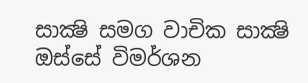සාක්‍ෂි සමග වාචික සාක්‍ෂි ඔස්‌සේ විමර්ශන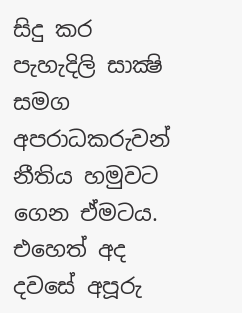සිදු කර පැහැදිලි සාක්‍ෂි සමග අපරාධකරුවන් නීතිය හමුවට ගෙන ඒමටය. එහෙත් අද දවසේ අපූරු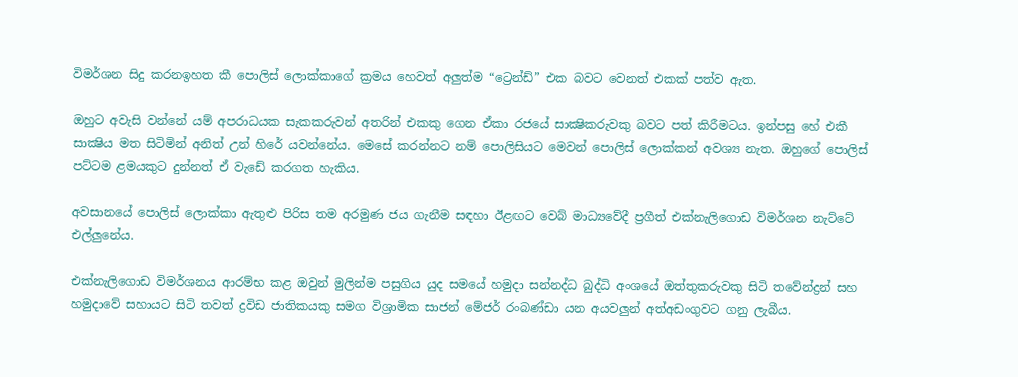විමර්ශන සිදු කරනඉහත කී පොලිස්‌ ලොක්‌කාගේ ක්‍රමය හෙවත් අලුත්ම “ට්‍රෙන්ඩ්” එක බවට වෙනත් එකක්‌ පත්ව ඇත.

ඔහුට අවැසි වන්නේ යම් අපරාධයක සැකකරුවන් අතරින් එකකු ගෙන ඒකා රජයේ සාක්‍ෂිකරුවකු බවට පත් කිරීමටය. ඉන්පසු හේ එකී සාක්‍ෂිය මත සිටිමින් අනිත් උන් හිරේ යවන්නේය. මෙසේ කරන්නට නම් පොලිසියට මෙවන් පොලිස්‌ ලොක්‌කන් අවශ්‍ය නැත. ඔහුගේ පොලිස්‌ පට්‌ටම ළමයකුට දුන්නත් ඒ වැඩේ කරගත හැකිය.

අවසානයේ පොලිස්‌ ලොක්‌කා ඇතුළු පිරිස තම අරමුණ ජය ගැනීම සඳහා ඊළඟට වෙබ් මාධ්‍යවේදී ප්‍රගීත් එක්‌නැලිගොඩ විමර්ශන නැට්‌ටේ එල්ලුනේය.

එක්‌නැලිගොඩ විමර්ශනය ආරම්භ කළ ඔවුන් මුලින්ම පසුගිය යුද සමයේ හමුදා සන්නද්ධ බුද්ධි අංශයේ ඔත්තුකරුවකු සිටි තවේන්ද්‍රන් සහ හමුදාවේ සහායට සිටි තවත් ද්‍රවිඩ ජාතිකයකු සමග විශ්‍රාමික සාජන් මේජර් රංබණ්‌ඩා යන අයවලුන් අත්අඩංගුවට ගනු ලැබීය.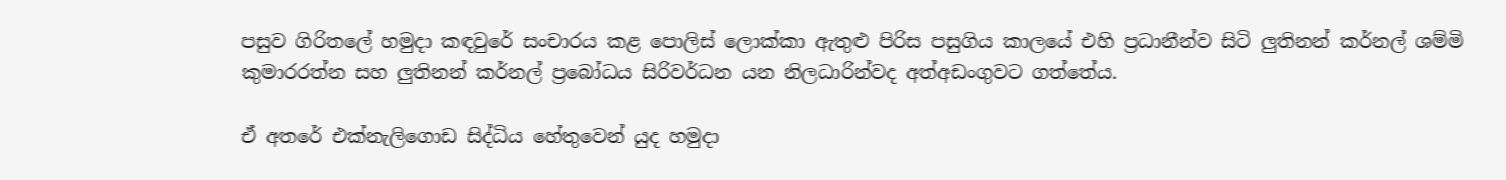පසුව ගිරිතලේ හමුදා කඳවුරේ සංචාරය කළ පොලිස්‌ ලොක්‌කා ඇතුළු පිරිස පසුගිය කාලයේ එහි ප්‍රධානීන්ව සිටි ලුතිනන් කර්නල් ශම්මි කුමාරරත්න සහ ලුතිනන් කර්නල් ප්‍රබෝධය සිරිවර්ධන යන නිලධාරින්වද අත්අඩංගුවට ගත්තේය.

ඒ අතරේ එක්‌නැලිගොඩ සිද්ධිය හේතුවෙන් යුද හමුදා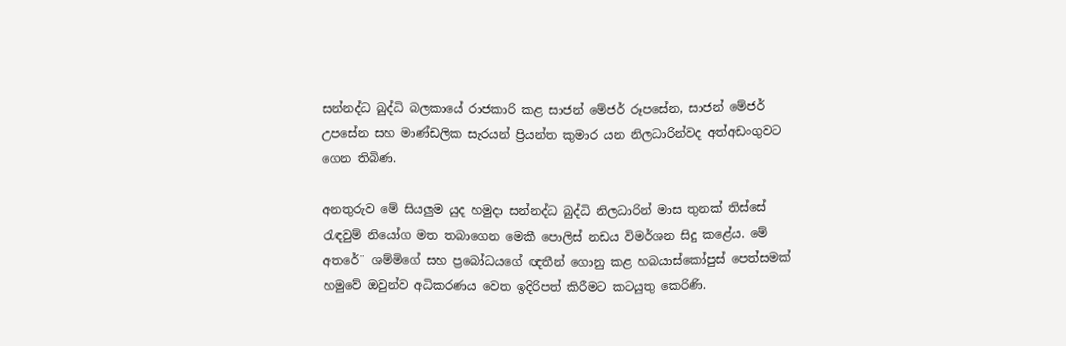සන්නද්ධ බුද්ධි බලකායේ රාජකාරි කළ සාජන් මේජර් රූපසේන, සාජන් මේජර් උපසේන සහ මාණ්‌ඩලික සැරයන් ප්‍රියන්ත කුමාර යන නිලධාරින්වද අත්අඩංගුවට ගෙන තිබිණ.

අනතුරුව මේ සියලුම යුද හමුදා සන්නද්ධ බුද්ධි නිලධාරින් මාස තුනක්‌ තිස්‌සේ රැඳවුම් නියෝග මත තබාගෙන මෙකී පොලිස්‌ නඩය විමර්ශන සිදු කළේය. මේ අතරේ¨ ශම්මිගේ සහ ප්‍රබෝධයගේ ඥතීන් ගොනු කළ හබයාස්‌කෝපුස්‌ පෙත්සමක්‌ හමුවේ ඔවුන්ව අධිකරණය වෙත ඉදිරිපත් කිරීමට කටයුතු කෙරිණි.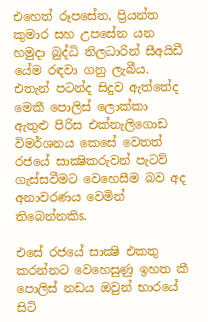එහෙත් රූපසේන, ප්‍රියන්ත කුමාර සහ උපසේන යන හමුදා බුද්ධි නිලධාරින් සීඅයිඩී යේම රඳවා ගනු ලැබීය. එතැන් පටන්ද සිදුව ඇත්තේද මෙකී පොලිස්‌ ලොක්‌කා ඇතුළු පිරිස එක්‌නැලිගොඩ විමර්ශනය කෙසේ වෙතත් රජයේ සාක්‍ෂිකරුවන් පැටව් ගැස්‌සවීමට වෙහෙසීම බව අද අනාවරණය වෙමින් තිබෙන්නකිs.

එසේ රජයේ සාක්‍ෂි එකතු කරන්නට වෙහෙසුණු ඉහත කී පොලිස්‌ නඩය ඔවුන් භාරයේ සිටි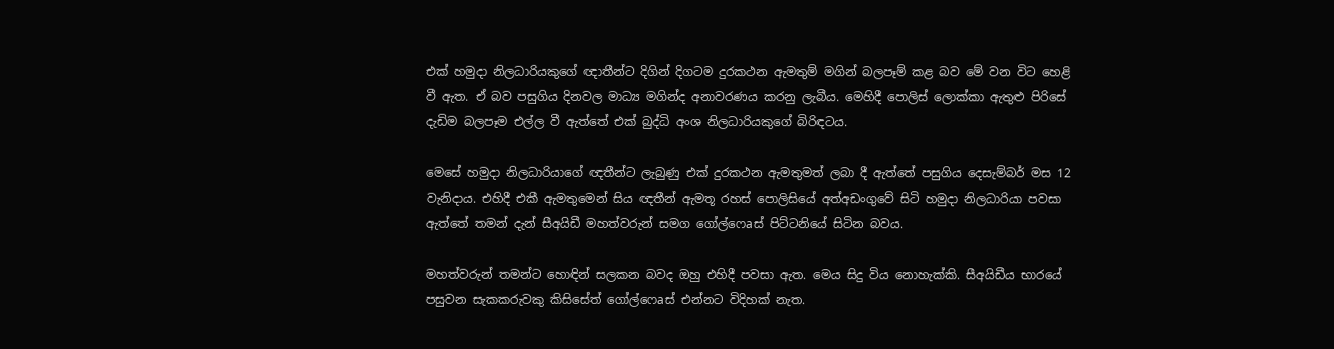එක්‌ හමුදා නිලධාරියකුගේ ඥාතීන්ට දිගින් දිගටම දුරකථන ඇමතුම් මගින් බලපෑම් කළ බව මේ වන විට හෙළි වී ඇත. ඒ බව පසුගිය දිනවල මාධ්‍ය මගින්ද අනාවරණය කරනු ලැබීය. මෙහිදී පොලිස්‌ ලොක්‌කා ඇතුළු පිරිසේ දැඩිම බලපෑම එල්ල වී ඇත්තේ එක්‌ බුද්ධි අංශ නිලධාරියකුගේ බිරිඳටය.

මෙසේ හමුදා නිලධාරියාගේ ඥතීන්ට ලැබුණු එක්‌ දුරකථන ඇමතුමත් ලබා දී ඇත්තේ පසුගිය දෙසැම්බර් මස 12 වැනිදාය. එහිදී එකී ඇමතුමෙන් සිය ඥතීන් ඇමතූ රහස්‌ පොලිසියේ අත්අඩංගුවේ සිටි හමුදා නිලධාරියා පවසා ඇත්තේ තමන් දැන් සීඅයිඩී මහත්වරුන් සමග ගෝල්ෆෙaස්‌ පිට්‌ටනියේ සිටින බවය.

මහත්වරුන් තමන්ට හොඳින් සලකන බවද ඔහු එහිදී පවසා ඇත. මෙය සිදු විය නොහැක්‌කි. සීඅයිඩීය භාරයේ පසුවන සැකකරුවකු කිසිසේත් ගෝල්ෆෙaස්‌ එන්නට විදිහක්‌ නැත.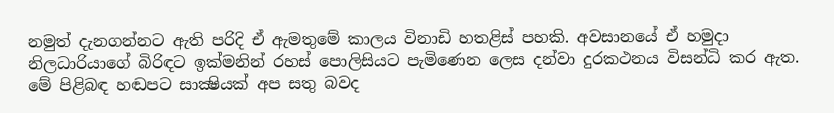නමුත් දැනගන්නට ඇති පරිදි ඒ ඇමතුමේ කාලය විනාඩි හතළිස්‌ පහකි. අවසානයේ ඒ හමුදා නිලධාරියාගේ බිරිඳට ඉක්‌මනින් රහස්‌ පොලිසියට පැමිණෙන ලෙස දන්වා දුරකථනය විසන්ධි කර ඇත. මේ පිළිබඳ හඬපට සාක්‍ෂියක්‌ අප සතු බවද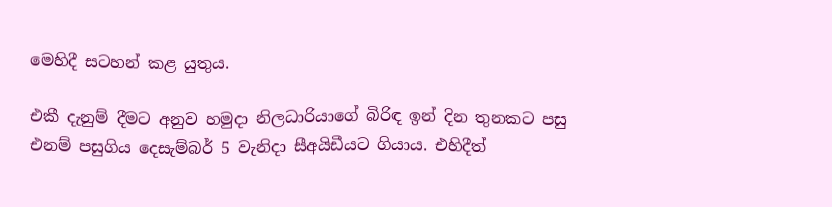මෙහිදී සටහන් කළ යුතුය.

එකී දැනුම් දීමට අනුව හමුදා නිලධාරියාගේ බිරිඳ ඉන් දින තුනකට පසු එනම් පසුගිය දෙසැම්බර් 5 වැනිදා සීඅයිඩීයට ගියාය. එහිදීත්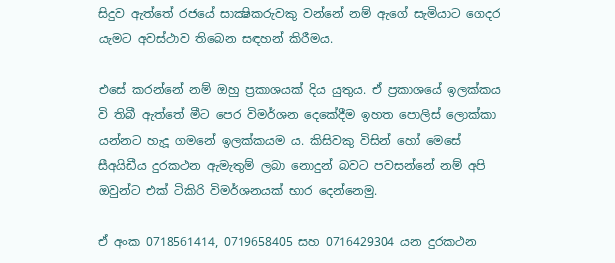සිදුව ඇත්තේ රජයේ සාක්‍ෂිකරුවකු වන්නේ නම් ඇගේ සැමියාට ගෙදර යැමට අවස්‌ථාව තිබෙන සඳහන් කිරීමය.

එසේ කරන්නේ නම් ඔහු ප්‍රකාශයක්‌ දිය යුතුය. ඒ ප්‍රකාශයේ ඉලක්‌කය වි තිබී ඇත්තේ මීට පෙර විමර්ශන දෙකේදීම ඉහත පොලිස්‌ ලොක්‌කා යන්නට හැදූ ගමනේ ඉලක්‌කයම ය. කිසිවකු විසින් හෝ මෙසේ සීඅයිඩීය දුරකථන ඇමැතුම් ලබා නොදුන් බවට පවසන්නේ නම් අපි ඔවුන්ට එක්‌ ටිකිරි විමර්ශනයක්‌ භාර දෙන්නෙමු.

ඒ අංක 0718561414, 0719658405 සහ 0716429304 යන දුරකථන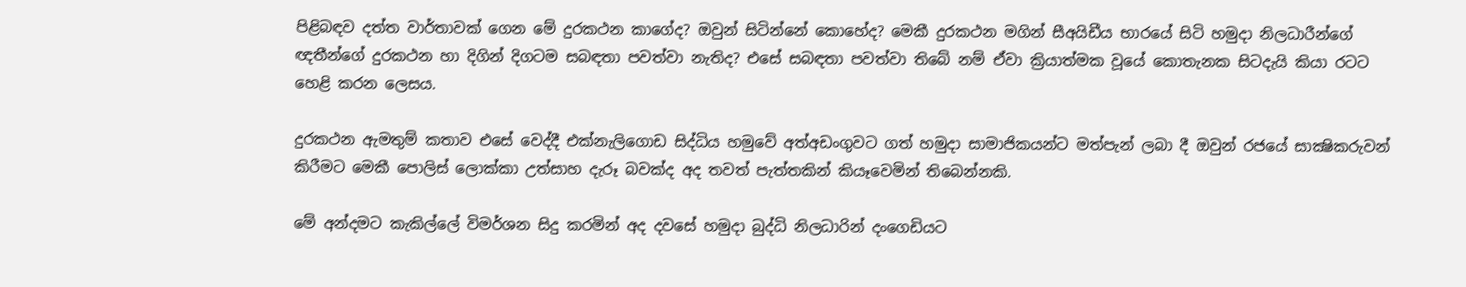පිළිබඳව දත්ත වාර්තාවක්‌ ගෙන මේ දුරකථන කාගේද? ඔවුන් සිටින්නේ කොහේද? මෙකී දුරකථන මගින් සීඅයිඩීය භාරයේ සිටි හමුදා නිලධාරීන්ගේ ඥතීන්ගේ දුරකථන හා දිගින් දිගටම සබඳතා පවත්වා නැතිද? එසේ සබඳතා පවත්වා තිබේ නම් ඒවා ක්‍රියාත්මක වූයේ කොතැනක සිටදැයි කියා රටට හෙළි කරන ලෙසය.

දුරකථන ඇමතුම් කතාව එසේ වෙද්දී එක්‌නැලිගොඩ සිද්ධිය හමුවේ අත්අඩංගුවට ගත් හමුදා සාමාජිකයන්ට මත්පැන් ලබා දී ඔවුන් රජයේ සාක්‍ෂිකරුවන් කිරීමට මෙකී පොලිස්‌ ලොක්‌කා උත්සාහ දැරූ බවක්‌ද අද තවත් පැත්තකින් කියෑවෙමින් තිබෙන්නකි.

මේ අන්දමට කැකිල්ලේ විමර්ශන සිදු කරමින් අද දවසේ හමුදා බුද්ධි නිලධාරින් දංගෙඩියට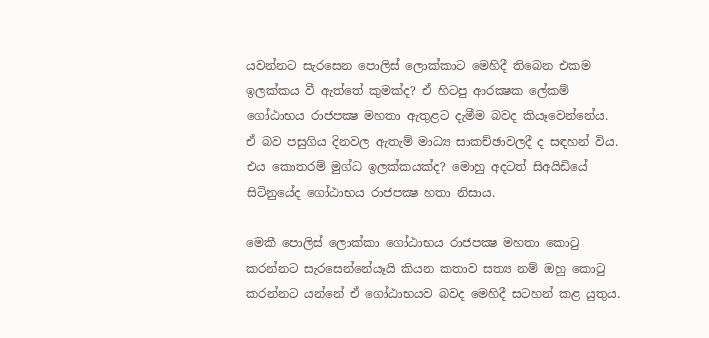යවන්නට සැරසෙන පොලිස්‌ ලොක්‌කාට මෙහිදී තිබෙන එකම ඉලක්‌කය වී ඇත්තේ කුමක්‌ද? ඒ හිටපු ආරක්‍ෂක ලේකම් ගෝඨාභය රාජපක්‍ෂ මහතා ඇතුළට දැමීම බවද කියෑවෙන්නේය. ඒ බව පසුගිය දිනවල ඇතැම් මාධ්‍ය සාකච්ඡාවලදී ද සඳහන් විය. එය කොතරම් මුග්ධ ඉලක්‌කයක්‌ද? මොහු අදටත් සිඅයිඩියේ සිටිනුයේද ගෝඨාභය රාජපක්‍ෂ හතා නිසාය.

මෙකී පොලිස්‌ ලොක්‌කා ගෝඨාභය රාජපක්‍ෂ මහතා කොටු කරන්නට සැරසෙන්නේයෑයි කියන කතාව සත්‍ය නම් ඔහු කොටු කරන්නට යන්නේ ඒ ගෝඨාභයව බවද මෙහිදී සටහන් කළ යුතුය.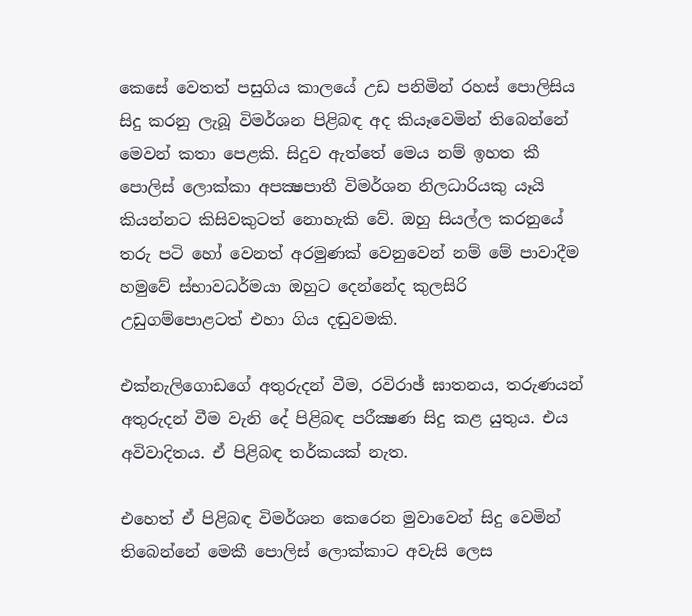කෙසේ වෙතත් පසුගිය කාලයේ උඩ පනිමින් රහස්‌ පොලිසිය සිදු කරනු ලැබූ විමර්ශන පිළිබඳ අද කියෑවෙමින් තිබෙන්නේ මෙවන් කතා පෙළකි. සිදුව ඇත්තේ මෙය නම් ඉහත කී පොලිස්‌ ලොක්‌කා අපක්‍ෂපාතී විමර්ශන නිලධාරියකු යෑයි කියන්නට කිසිවකුටත් නොහැකි වේ. ඔහු සියල්ල කරනුයේ තරු පටි හෝ වෙනත් අරමුණක්‌ වෙනුවෙන් නම් මේ පාවාදීම හමුවේ ස්‌භාවධර්මයා ඔහුට දෙන්නේද කුලසිරි උඩුගම්පොළටත් එහා ගිය දඬුවමකි.

එක්‌නැලිගොඩගේ අතුරුදන් වීම, රවිරාඡ් ඝාතනය, තරුණයන් අතුරුදන් වීම වැනි දේ පිළිබඳ පරීක්‍ෂණ සිදු කළ යුතුය. එය අවිවාදිතය. ඒ පිළිබඳ තර්කයක්‌ නැත.

එහෙත් ඒ පිළිබඳ විමර්ශන කෙරෙන මුවාවෙන් සිදු වෙමින් තිබෙන්නේ මෙකී පොලිස්‌ ලොක්‌කාට අවැසි ලෙස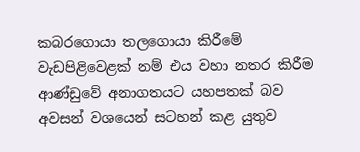කබරගොයා තලගොයා කිරීමේ වැඩපිළිවෙළක්‌ නම් එය වහා නතර කිරීම ආණ්‌ඩුවේ අනාගතයට යහපතක්‌ බව අවසන් වශයෙන් සටහන් කළ යුතුව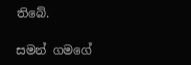තිබේ.

සමන් ගමගේ